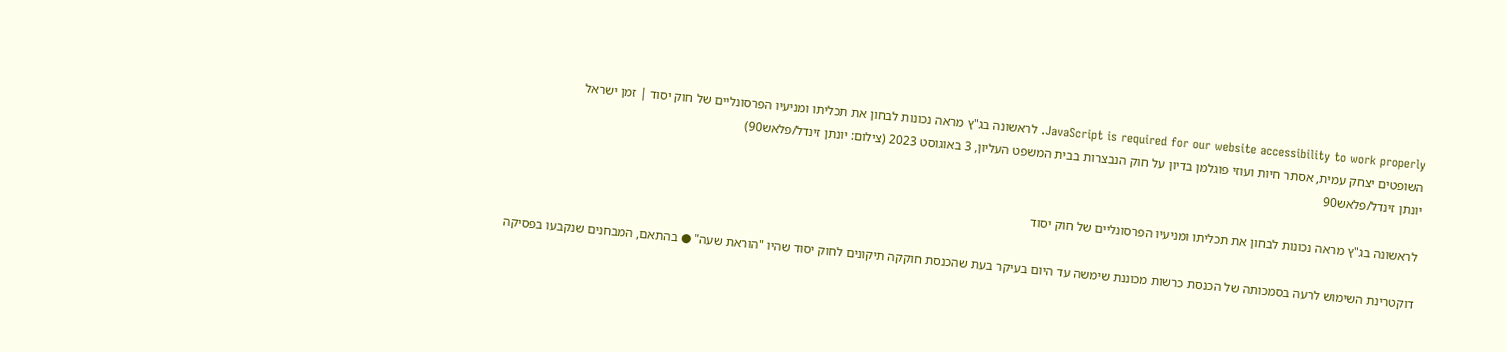JavaScript is required for our website accessibility to work properly. לראשונה בג"ץ מראה נכונות לבחון את תכליתו ומניעיו הפרסונליים של חוק יסוד | זמן ישראל
השופטים יצחק עמית, אסתר חיות ועוזי פוגלמן בדיון על חוק הנבצרות בבית המשפט העליון, 3 באוגוסט 2023 (צילום: יונתן זינדל/פלאש90)
יונתן זינדל/פלאש90

לראשונה בג"ץ מראה נכונות לבחון את תכליתו ומניעיו הפרסונליים של חוק יסוד

דוקטרינת השימוש לרעה בסמכותה של הכנסת כרשות מכוננת שימשה עד היום בעיקר בעת שהכנסת חוקקה תיקונים לחוק יסוד שהיו "הוראת שעה" ● בהתאם, המבחנים שנקבעו בפסיקה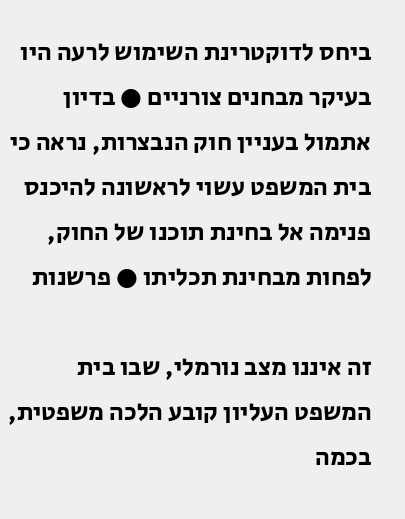ביחס לדוקטרינת השימוש לרעה היו בעיקר מבחנים צורניים ● בדיון אתמול בעניין חוק הנבצרות, נראה כי בית המשפט עשוי לראשונה להיכנס פנימה אל בחינת תוכנו של החוק, לפחות מבחינת תכליתו ● פרשנות

זה איננו מצב נורמלי, שבו בית המשפט העליון קובע הלכה משפטית, בכמה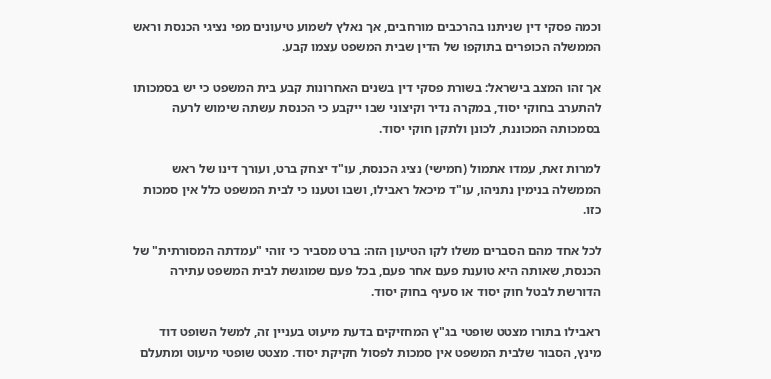וכמה פסקי דין שניתנו בהרכבים מורחבים, אך נאלץ לשמוע טיעונים מפי נציגי הכנסת וראש הממשלה הכופרים בתוקפו של הדין שבית המשפט עצמו קבע.

אך זהו המצב בישראל: בשורת פסקי דין בשנים האחרונות קבע בית המשפט כי יש בסמכותו להתערב בחוקי יסוד, במקרה נדיר וקיצוני שבו ייקבע כי הכנסת עשתה שימוש לרעה בסמכותה המכוננת, לכונן ולתקן חוקי יסוד.

למרות זאת, עמדו אתמול (חמישי) נציג הכנסת, עו"ד יצחק ברט, ועורך דינו של ראש הממשלה בנימין נתניהו, עו"ד מיכאל ראבילו, ושבו וטענו כי לבית המשפט כלל אין סמכות כזו.

לכל אחד מהם הסברים משלו לקו הטיעון הזה: ברט מסביר כי זוהי "עמדתה המסורתית" של הכנסת, שאותה היא טוענת פעם אחר פעם, בכל פעם שמוגשת לבית המשפט עתירה הדורשת לבטל חוק יסוד או סעיף בחוק יסוד.

ראבילו בתורו מצטט שופטי בג"ץ המחזיקים בדעת מיעוט בעניין זה, למשל השופט דוד מינץ, הסבור שלבית המשפט אין סמכות לפסול חקיקת יסוד. מצטט שופטי מיעוט ומתעלם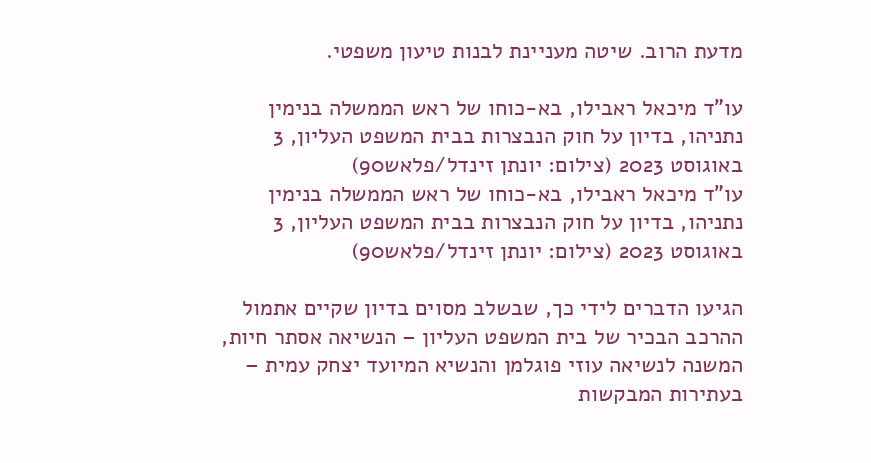מדעת הרוב. שיטה מעניינת לבנות טיעון משפטי.

עו"ד מיכאל ראבילו, בא-כוחו של ראש הממשלה בנימין נתניהו, בדיון על חוק הנבצרות בבית המשפט העליון, 3 באוגוסט 2023 (צילום: יונתן זינדל/פלאש90)
עו"ד מיכאל ראבילו, בא-כוחו של ראש הממשלה בנימין נתניהו, בדיון על חוק הנבצרות בבית המשפט העליון, 3 באוגוסט 2023 (צילום: יונתן זינדל/פלאש90)

הגיעו הדברים לידי כך, שבשלב מסוים בדיון שקיים אתמול ההרכב הבכיר של בית המשפט העליון – הנשיאה אסתר חיות, המשנה לנשיאה עוזי פוגלמן והנשיא המיועד יצחק עמית – בעתירות המבקשות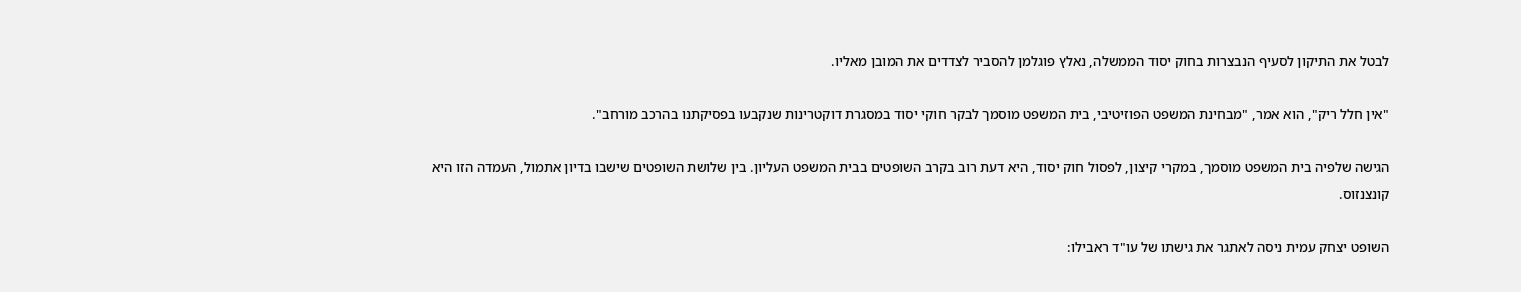לבטל את התיקון לסעיף הנבצרות בחוק יסוד הממשלה, נאלץ פוגלמן להסביר לצדדים את המובן מאליו.

"אין חלל ריק", הוא אמר, "מבחינת המשפט הפוזיטיבי, בית המשפט מוסמך לבקר חוקי יסוד במסגרת דוקטרינות שנקבעו בפסיקתנו בהרכב מורחב".

הגישה שלפיה בית המשפט מוסמך, במקרי קיצון, לפסול חוק יסוד, היא דעת רוב בקרב השופטים בבית המשפט העליון. בין שלושת השופטים שישבו בדיון אתמול, העמדה הזו היא קונצנזוס.

השופט יצחק עמית ניסה לאתגר את גישתו של עו"ד ראבילו: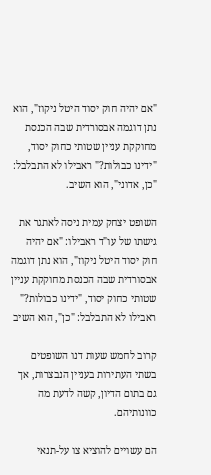"אם יהיה חוק יסוד היטל ניקוז", הוא נתן דוגמה אבסורדית שבה הכנסת מחוקקת עניין שטותי כחוק יסוד, "ידינו כבולות?" ראבילו לא התבלבל: "כן, אדוני", הוא השיב.

השופט יצחק עמית ניסה לאתגר את גישתו של עו"ד ראבילו: "אם יהיה חוק יסוד היטל ניקוז", הוא נתן דוגמה אבסורדית שבה הכנסת מחוקקת עניין שטותי כחוק יסוד, "ידינו כבולות?" ראבילו לא התבלבל: "כן", הוא השיב

קרוב לחמש שעות דנו השופטים בשתי העתירות בעניין הנבצרות, אך גם בתום הדיון, קשה לדעת מה כוונותיהם.

הם עשויים להוציא צו על-תנאי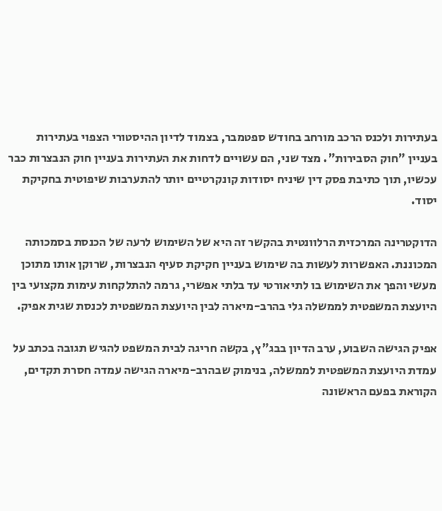בעתירות ולכנס הרכב מורחב בחודש ספטמבר, בצמוד לדיון ההיסטורי הצפוי בעתירות בעניין "חוק הסבירות". מצד שני, הם עשויים לדחות את העתירות בעניין חוק הנבצרות כבר עכשיו, תוך כתיבת פסק דין שיניח יסודות קונקרטיים יותר להתערבות שיפוטית בחקיקת יסוד.

הדוקטרינה המרכזית הרלוונטית בהקשר זה היא של השימוש לרעה של הכנסת בסמכותה המכוננת. האפשרות לעשות בה שימוש בעניין חקיקת סעיף הנבצרות, שרוקן אותו מתוכן מעשי והפך את השימוש בו לתיאורטי עד בלתי אפשרי, גרמה להתלקחות עימות מקצועי בין היועצת המשפטית לממשלה גלי בהרב-מיארה לבין היועצת המשפטית לכנסת שגית אפיק.

אפיק הגישה השבוע, ערב הדיון בבג"ץ, בקשה חריגה לבית המשפט להגיש תגובה בכתב על עמדת היועצת המשפטית לממשלה, בנימוק שבהרב-מיארה הגישה עמדה חסרת תקדים, הקוראת בפעם הראשונה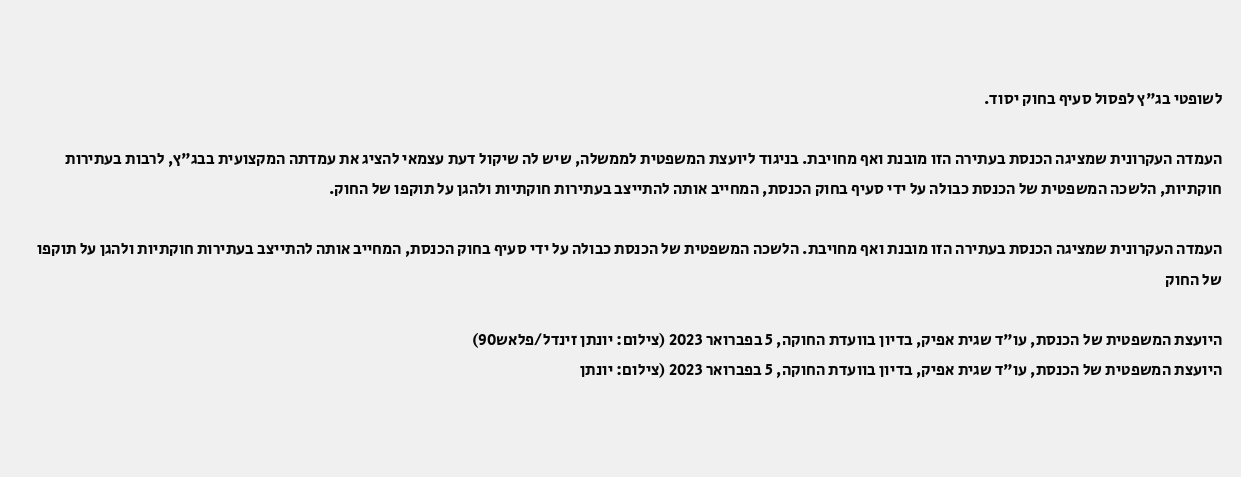לשופטי בג"ץ לפסול סעיף בחוק יסוד.

העמדה העקרונית שמציגה הכנסת בעתירה הזו מובנת ואף מחויבת. בניגוד ליועצת המשפטית לממשלה, שיש לה שיקול דעת עצמאי להציג את עמדתה המקצועית בבג"ץ, לרבות בעתירות חוקתיות, הלשכה המשפטית של הכנסת כבולה על ידי סעיף בחוק הכנסת, המחייב אותה להתייצב בעתירות חוקתיות ולהגן על תוקפו של החוק.

העמדה העקרונית שמציגה הכנסת בעתירה הזו מובנת ואף מחויבת. הלשכה המשפטית של הכנסת כבולה על ידי סעיף בחוק הכנסת, המחייב אותה להתייצב בעתירות חוקתיות ולהגן על תוקפו של החוק

היועצת המשפטית של הכנסת, עו"ד שגית אפיק, בדיון בוועדת החוקה, 5 בפברואר 2023 (צילום: יונתן זינדל/פלאש90)
היועצת המשפטית של הכנסת, עו"ד שגית אפיק, בדיון בוועדת החוקה, 5 בפברואר 2023 (צילום: יונתן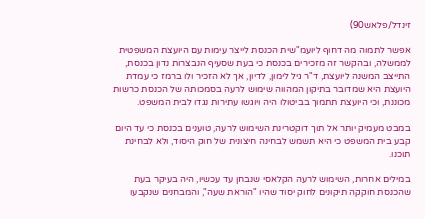זינדל/פלאש90)

אפשר לתמוה מה דחוף ליועמ"שית הכנסת לייצר עימות עם היועצת המשפטית לממשלה, ובהקשר זה מזכירים בכנסת כי בעת שסעיף הנבצרות נדון בכנסת, התייצב המשנה ליועצת, ד"ר גיל לימון, לדיון, אך לא הזכיר ולו ברמז כי עמדת היועצת היא שמדובר בתיקון המהווה שימוש לרעה בסמכותה של הכנסת כרשות מכוננת, וכי היועצת תתמוך בביטולו היה ויוגשו עתירות נגדו לבית המשפט.

במבט מעמיק יותר אל תוך דוקטרינת השימוש לרעה, טוענים בכנסת כי עד היום קבע בית המשפט כי היא תשמש לבחינה חיצונית של חוק היסוד, ולא לבחינת תוכנו.

במילים אחרות, השימוש לרעה הקלאסי שנבחן עד עכשיו, היה בעיקר בעת שהכנסת חוקקה תיקונים לחוק יסוד שהיו "הוראת שעה", והמבחנים שנקבעו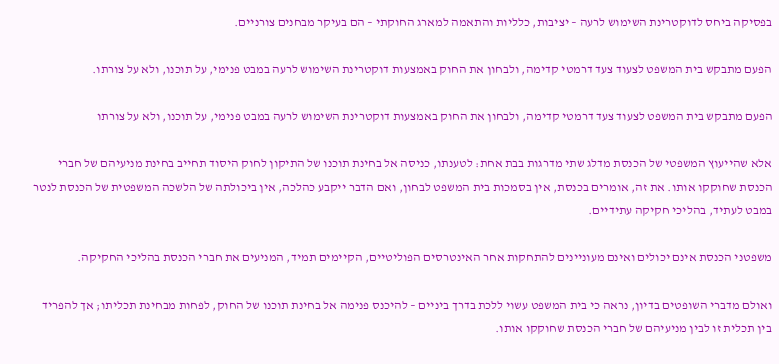בפסיקה ביחס לדוקטרינת השימוש לרעה – יציבות, כלליות והתאמה למארג החוקתי – הם בעיקר מבחנים צורניים.

הפעם מתבקש בית המשפט לצעוד צעד דרמטי קדימה, ולבחון את החוק באמצעות דוקטרינת השימוש לרעה במבט פנימי, על תוכנו, ולא על צורתו.

הפעם מתבקש בית המשפט לצעוד צעד דרמטי קדימה, ולבחון את החוק באמצעות דוקטרינת השימוש לרעה במבט פנימי, על תוכנו, ולא על צורתו

אלא שהייעוץ המשפטי של הכנסת מדלג שתי מדרגות בבת אחת: לטענתו, כניסה אל בחינת תוכנו של התיקון לחוק היסוד תחייב בחינת מניעיהם של חברי הכנסת שחוקקו אותו. את זה, אומרים בכנסת, אין בסמכות בית המשפט לבחון, ואם הדבר ייקבע כהלכה, אין ביכולתה של הלשכה המשפטית של הכנסת לנטר במבט לעתיד, בהליכי חקיקה עתידיים.

משפטני הכנסת אינם יכולים ואינם מעוניינים להתחקות אחר האינטרסים הפוליטיים, הקיימים תמיד, המניעים את חברי הכנסת בהליכי החקיקה.

ואולם מדברי השופטים בדיון, נראה כי בית המשפט עשוי ללכת בדרך ביניים – להיכנס פנימה אל בחינת תוכנו של החוק, לפחות מבחינת תכליתו; אך להפריד בין תכלית זו לבין מניעיהם של חברי הכנסת שחוקקו אותו.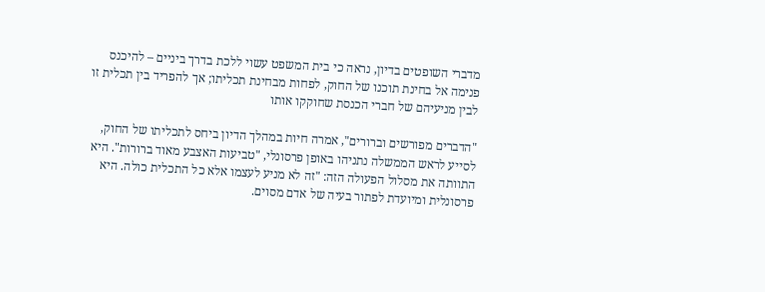מדברי השופטים בדיון, נראה כי בית המשפט עשוי ללכת בדרך ביניים – להיכנס פנימה אל בחינת תוכנו של החוק, לפחות מבחינת תכליתו; אך להפריד בין תכלית זו לבין מניעיהם של חברי הכנסת שחוקקו אותו

"הדברים מפורשים וברורים", אמרה חיות במהלך הדיון ביחס לתכליתו של החוק, לסייע לראש הממשלה נתניהו באופן פרסונלי, "טביעות האצבע מאוד ברורות". היא התוותה את מסלול הפעולה הזה: "זה לא מניע לעצמו אלא כל התכלית כולה. היא פרסונלית ומיועדת לפתור בעיה של אדם מסוים.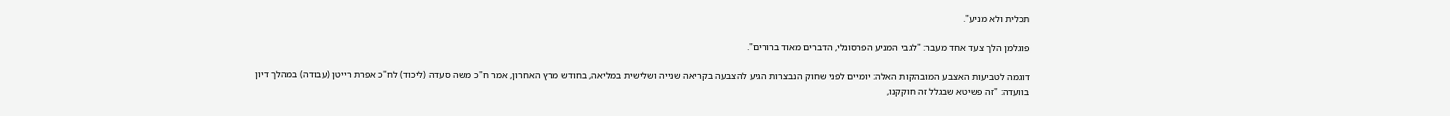תכלית ולא מניע".

פוגלמן הלך צעד אחד מעבר: "לגבי המניע הפרסונלי, הדברים מאוד ברורים".

דוגמה לטביעות האצבע המובהקות האלה: יומיים לפני שחוק הנבצרות הגיע להצבעה בקריאה שנייה ושלישית במליאה, בחודש מרץ האחרון, אמר ח"כ משה סעדה (ליכוד) לח"כ אפרת רייטן (עבודה) במהלך דיון בוועדה: "זה פשיטא שבגלל זה חוקקנו,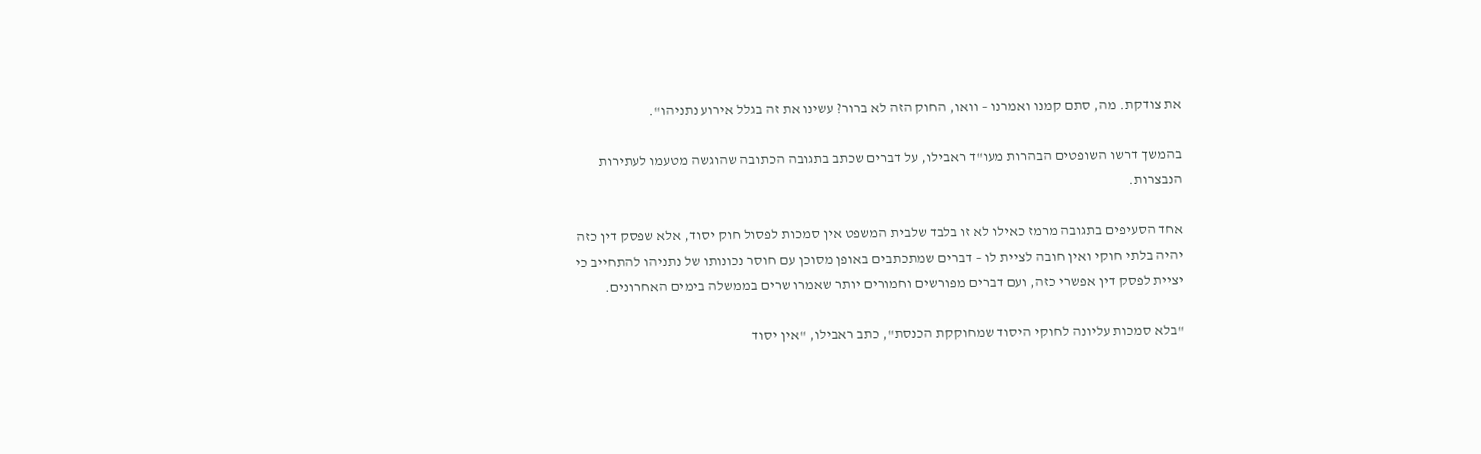את צודקת. מה, סתם קמנו ואמרנו – וואו, החוק הזה לא ברור? עשינו את זה בגלל אירוע נתניהו".

בהמשך דרשו השופטים הבהרות מעו"ד ראבילו, על דברים שכתב בתגובה הכתובה שהוגשה מטעמו לעתירות הנבצרות.

אחד הסעיפים בתגובה מרמז כאילו לא זו בלבד שלבית המשפט אין סמכות לפסול חוק יסוד, אלא שפסק דין כזה יהיה בלתי חוקי ואין חובה לציית לו – דברים שמתכתבים באופן מסוכן עם חוסר נכונותו של נתניהו להתחייב כי יציית לפסק דין אפשרי כזה, ועם דברים מפורשים וחמורים יותר שאמרו שרים בממשלה בימים האחרונים.

"בלא סמכות עליונה לחוקי היסוד שמחוקקת הכנסת", כתב ראבילו, "אין יסוד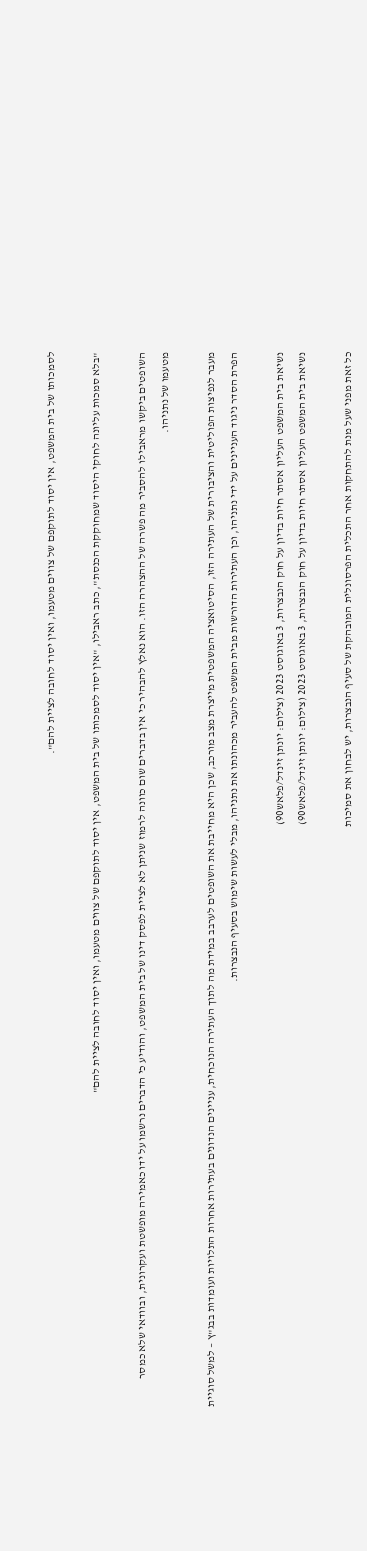לסמכותו של בית המשפט, אין יסוד לתוקפם של צווים מטעמו, ואין יסוד לחובה לציית להם".

"בלא סמכות עליונה לחוקי היסוד שמחוקקת הכנסת", כתב ראבילו, "אין יסוד לסמכותו של בית המשפט, אין יסוד לתוקפם של צווים מטעמו, ואין יסוד לחובה לציית להם"

השופטים ביקשו מראבילו להסביר מה פשרה של ההצהרה הזו. הוא נאלץ להבהיר כי אין בדברים שום כוונה לרמוז שניתן לא לציית לפסק דינו של בית המשפט, והודיע כי הדברים נרשמו על ידו כאמירה מופשטת ועקרונית, ובוודאי שלא כמסר מטעמו של נתניהו.

מעבר לנפיצות הפוליטית והציבורית של העתירה הזו, הסיטואציה המשפטית מייצרת מצב מורכב, שכן היא מחייבת את השופטים לערבב במידת מה לתוך העתירה הנוכחית, עניינים הנדונים בעתירות אחרות התלויות ועומדות בבג"ץ – למשל סוגיית הפרת הסדר ניגוד העניינים על ידי נתניהו, וכן העתירות הדורשות מבית המשפט להעביר מכהונתו את נתניהו, מבלי לעשות שימוש בסעיף הנבצרות.

נשיאת בית המשפט העליון אסתר חיות בדיון על חוק הנבצרות, 3 באוגוסט 2023 (צילום: יונתן זינדל/פלאש90)
נשיאת בית המשפט העליון אסתר חיות בדיון על חוק הנבצרות, 3 באוגוסט 2023 (צילום: יונתן זינדל/פלאש90)

כל זאת מפני שעל מנת להתחקות אחר התכלית הפרסונלית המובהקת של סעיף הנבצרות, יש לבחון את סמיכות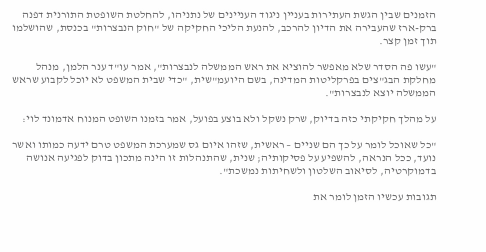הזמנים שבין הגשת העתירות בעניין ניגוד העניינים של נתניהו, להחלטת השופטת התורנית דפנה ברק-ארז שהעבירה את הדיון להרכב, להנעת הליכי החקיקה של "חוק הנבצרות" בכנסת, שהושלמו תוך זמן קצר.

"עשו פה הסדר שלא מאפשר להוציא את ראש הממשלה לנבצרות", אמר עו"ד ענר הלמן, מנהל מחלקת הבג"צים בפרקליטות המדינה, בשם היועמ"שית, "כדי שבית המשפט לא יוכל לקבוע שראש הממשלה יוצא לנבצרות".

על מהלך חקיקתי כזה בדיוק, שרק נשקל ולא בוצע בפועל, אמר בזמנו השופט המנוח אדמונד לוי:

"כל שאוכל לומר על כך הם שניים – ראשית, שזהו איום גס שמערכת המשפט טרם ידעה כמותו ואשר נועד, ככל הנראה, להשפיע על פסיקותיה; שנית, שהתנהלות זו הינה מתכון בדוק לפגיעה אנושה בדמוקרטיה, לסיאוב השלטון ולשחיתות נמשכת".

תגובות עכשיו הזמן לומר את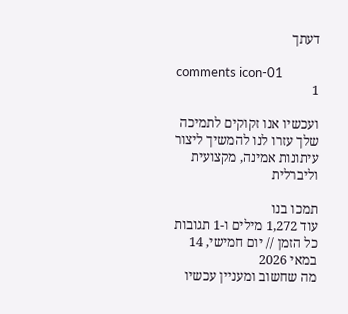דעתך

comments icon-01
1

ועכשיו אנו זקוקים לתמיכה שלך עזרו לנו להמשיך ליצור עיתונות אמינה, מקצועית וליברלית

תמכו בנו
עוד 1,272 מילים ו-1 תגובות
כל הזמן // יום חמישי, 14 במאי 2026
מה שחשוב ומעניין עכשיו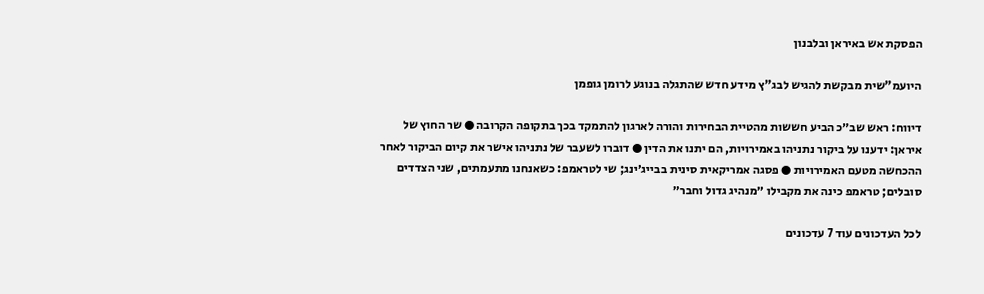הפסקת אש באיראן ובלבנון

היועמ"שית מבקשת להגיש לבג"ץ מידע חדש שהתגלה בנוגע לרומן גופמן

דיווח: ראש שב״כ הביע חששות מהטיית הבחירות והורה לארגון להתמקד בכך בתקופה הקרובה ● שר החוץ של איראן: ידענו על ביקור נתניהו באמירויות, הם יתנו את הדין ● דוברו לשעבר של נתניהו אישר את קיום הביקור לאחר ההכחשה מטעם האמירויות ● פסגה אמריקאית סינית בבייג׳ינג; שי לטראמפ: כשאנחנו מתעמתים, שני הצדדים סובלים; טראמפ כינה את מקבילו ״מנהיג גדול וחבר״

לכל העדכונים עוד 7 עדכונים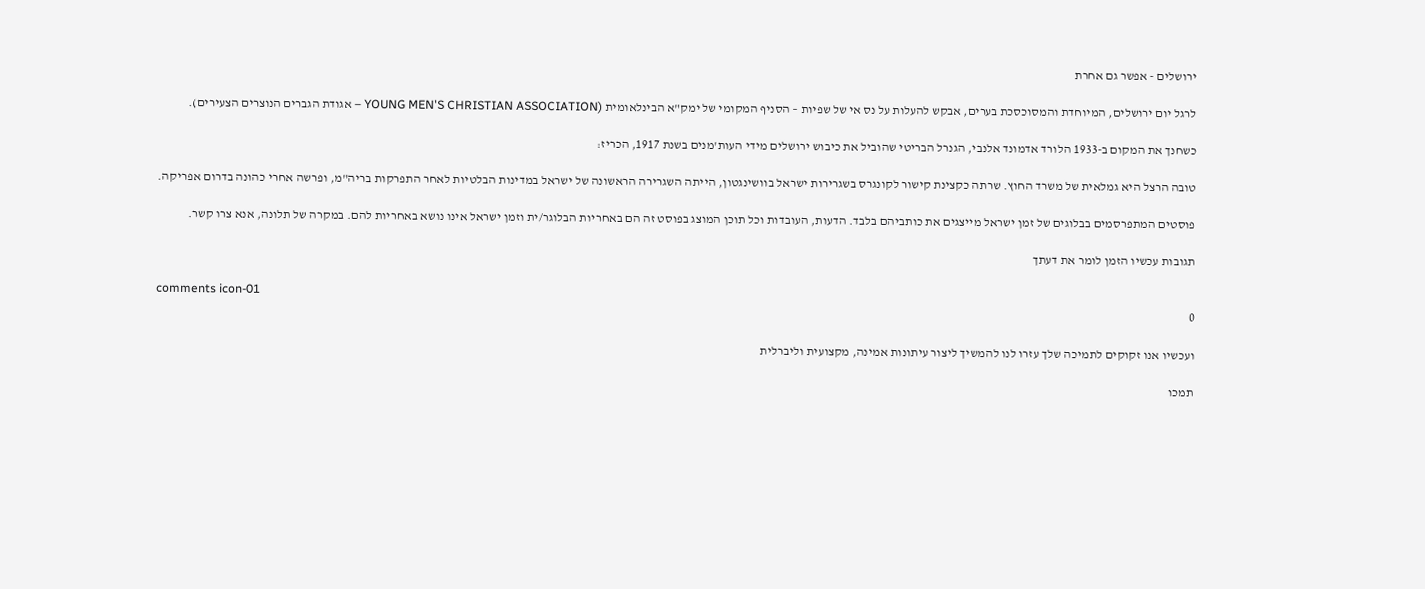ירושלים - אפשר גם אחרת

לרגל יום ירושלים, המיוחדת והמסוכסכת בערים, אבקש להעלות על נס אי של שפיות – הסניף המקומי של ימק"א הבינלאומית (YOUNG MEN'S CHRISTIAN ASSOCIATION – אגודת הגברים הנוצרים הצעירים).

כשחנך את המקום ב-1933 הלורד אדמונד אלנבי, הגנרל הבריטי שהוביל את כיבוש ירושלים מידי העות'מנים בשנת 1917, הכריז:

טובה הרצל היא גמלאית של משרד החוץ. שרתה כקצינת קישור לקונגרס בשגרירות ישראל בוושינגטון, הייתה השגרירה הראשונה של ישראל במדינות הבלטיות לאחר התפרקות בריה"מ, ופרשה אחרי כהונה בדרום אפריקה.

פוסטים המתפרסמים בבלוגים של זמן ישראל מייצגים את כותביהם בלבד. הדעות, העובדות וכל תוכן המוצג בפוסט זה הם באחריות הבלוגר/ית וזמן ישראל אינו נושא באחריות להם. במקרה של תלונה, אנא צרו קשר.

תגובות עכשיו הזמן לומר את דעתך

comments icon-01
0

ועכשיו אנו זקוקים לתמיכה שלך עזרו לנו להמשיך ליצור עיתונות אמינה, מקצועית וליברלית

תמכו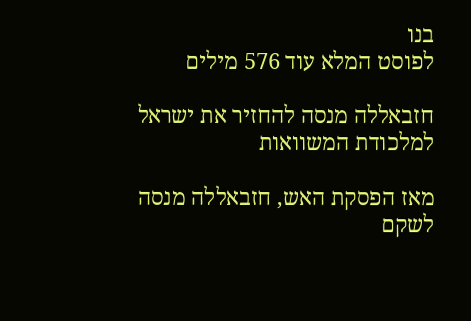בנו
לפוסט המלא עוד 576 מילים

חזבאללה מנסה להחזיר את ישראל למלכודת המשוואות

מאז הפסקת האש, חזבאללה מנסה לשקם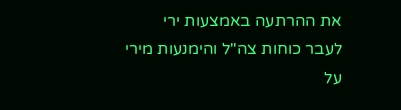את ההרתעה באמצעות ירי לעבר כוחות צה"ל והימנעות מירי על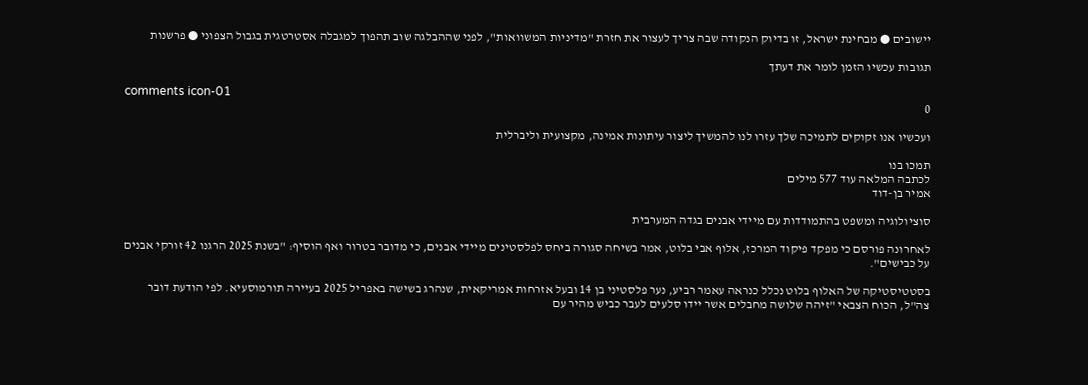יישובים ● מבחינת ישראל, זו בדיוק הנקודה שבה צריך לעצור את חזרת "מדיניות המשוואות", לפני שההבלגה שוב תהפוך למגבלה אסטרטגית בגבול הצפוני ● פרשנות

תגובות עכשיו הזמן לומר את דעתך

comments icon-01
0

ועכשיו אנו זקוקים לתמיכה שלך עזרו לנו להמשיך ליצור עיתונות אמינה, מקצועית וליברלית

תמכו בנו
לכתבה המלאה עוד 577 מילים
אמיר בן-דוד

סוציולוגיה ומשפט בהתמודדות עם מיידי אבנים בגדה המערבית

לאחרונה פורסם כי מפקד פיקוד המרכז, אלוף אבי בלוט, אמר בשיחה סגורה ביחס לפלסטינים מיידי אבנים, כי מדובר בטרור ואף הוסיף: "בשנת 2025 הרגנו 42 זורקי אבנים על כבישים".

בסטטיסטיקה של האלוף בלוט נכלל כנראה עאמר רביע, נער פלסטיני בן 14 ובעל אזרחות אמריקאית, שנהרג בשישה באפריל 2025 בעיירה תורמוסעיא. לפי הודעת דובר צה"ל, הכוח הצבאי "זיהה שלושה מחבלים אשר יידו סלעים לעבר כביש מהיר עם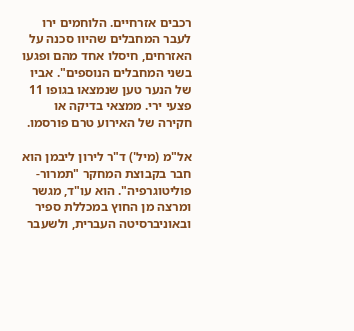רכבים אזרחיים. הלוחמים ירו לעבר המחבלים שהיוו סכנה על האזרחים, חיסלו אחד מהם ופגעו בשני המחבלים הנוספים". אביו של הנער טען שנמצאו בגופו 11 פצעי ירי. ממצאי בדיקה או חקירה של האירוע טרם פורסמו.

אל"מ (מיל') ד"ר לירון ליבמן הוא חבר בקבוצת המחקר "תמרור-פוליטוגרפיה". הוא עו"ד, מגשר ומרצה מן החוץ במכללת ספיר ובאוניברסיטה העברית, ולשעבר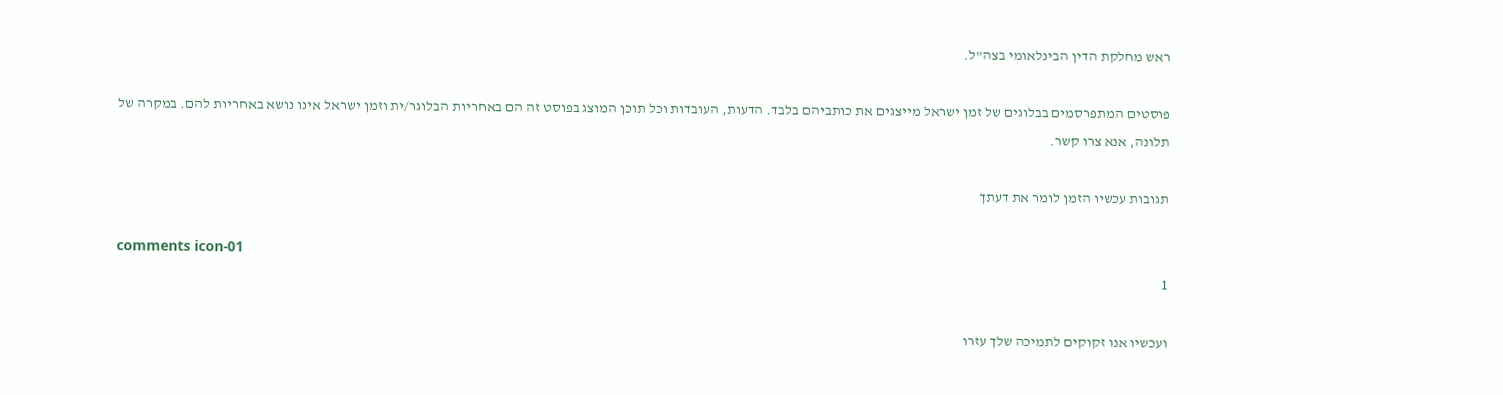ראש מחלקת הדין הבינלאומי בצה"ל.

פוסטים המתפרסמים בבלוגים של זמן ישראל מייצגים את כותביהם בלבד. הדעות, העובדות וכל תוכן המוצג בפוסט זה הם באחריות הבלוגר/ית וזמן ישראל אינו נושא באחריות להם. במקרה של תלונה, אנא צרו קשר.

תגובות עכשיו הזמן לומר את דעתך

comments icon-01
1

ועכשיו אנו זקוקים לתמיכה שלך עזרו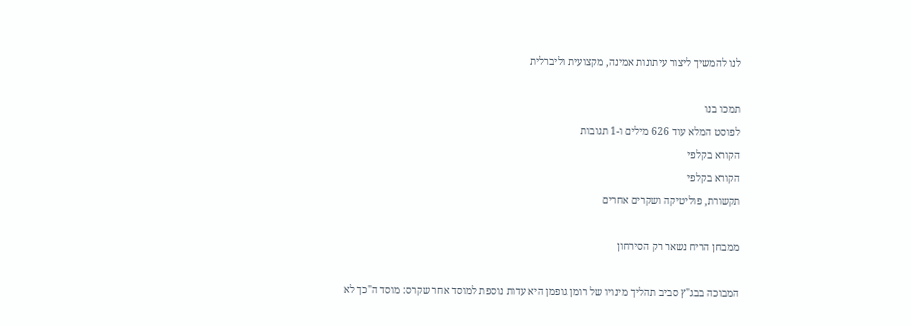לנו להמשיך ליצור עיתונות אמינה, מקצועית וליברלית

תמכו בנו
לפוסט המלא עוד 626 מילים ו-1 תגובות
הקורא בקלפי
הקורא בקלפי
תקשורת, פוליטיקה ושקרים אחרים

ממבחן הריח נשאר רק הסירחון

המבוכה בבג"ץ סביב תהליך מינויו של רומן גופמן היא עדות נוספת למוסד אחר שקרס: מוסד ה"כך לא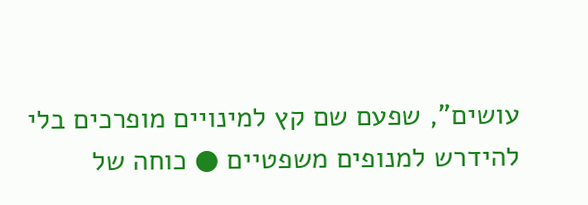עושים", שפעם שם קץ למינויים מופרכים בלי להידרש למנופים משפטיים ● כוחה של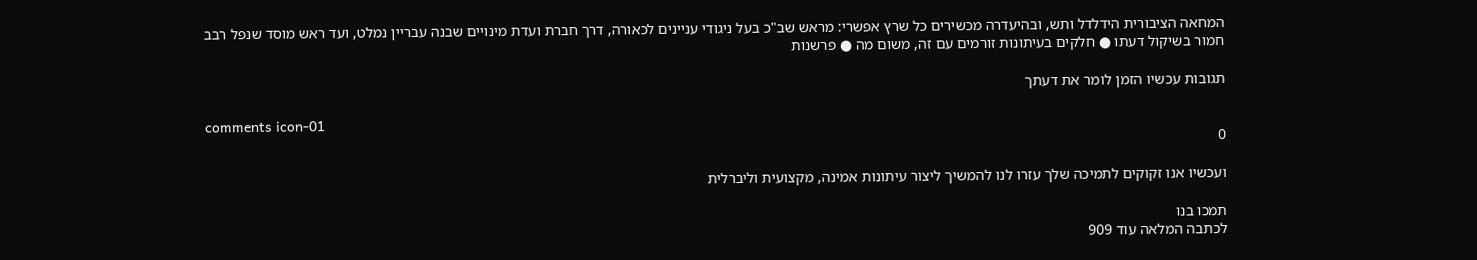המחאה הציבורית הידלדל ותש, ובהיעדרה מכשירים כל שרץ אפשרי: מראש שב"כ בעל ניגודי עניינים לכאורה, דרך חברת ועדת מינויים שבנה עבריין נמלט, ועד ראש מוסד שנפל רבב חמור בשיקול דעתו ● חלקים בעיתונות זורמים עם זה, משום מה ● פרשנות

תגובות עכשיו הזמן לומר את דעתך

comments icon-01
0

ועכשיו אנו זקוקים לתמיכה שלך עזרו לנו להמשיך ליצור עיתונות אמינה, מקצועית וליברלית

תמכו בנו
לכתבה המלאה עוד 909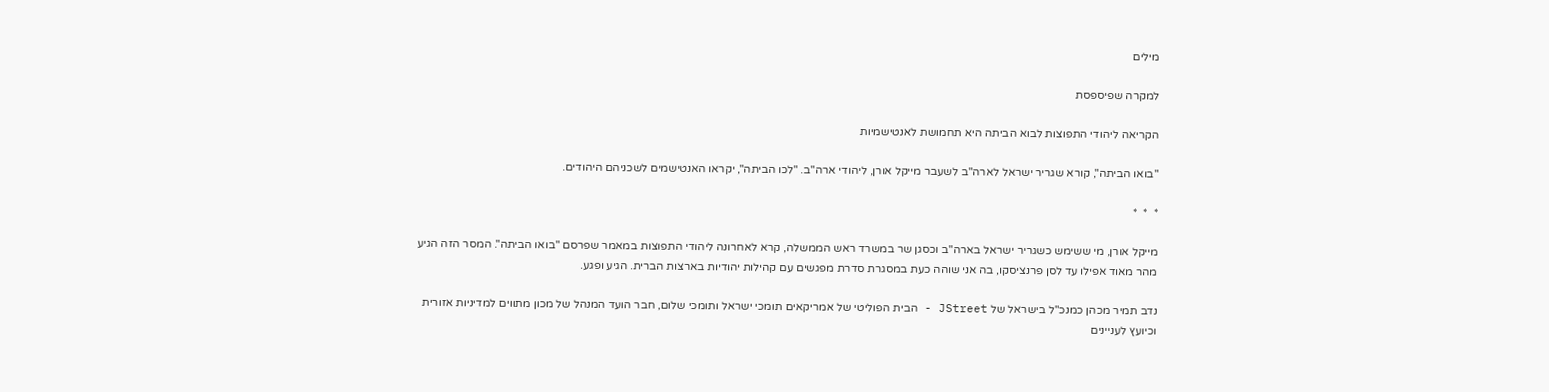מילים

למקרה שפיספסת

הקריאה ליהודי התפוצות לבוא הביתה היא תחמושת לאנטישמיות

"בואו הביתה", קורא שגריר ישראל לארה"ב לשעבר מייקל אורן, ליהודי ארה"ב. "לכו הביתה", יקראו האנטישמים לשכניהם היהודים.

*  *  *

מייקל אורן, מי ששימש כשגריר ישראל בארה"ב וכסגן שר במשרד ראש הממשלה, קרא לאחרונה ליהודי התפוצות במאמר שפרסם "בואו הביתה". המסר הזה הגיע מהר מאוד אפילו עד לסן פרנציסקו, בה אני שוהה כעת במסגרת סדרת מפגשים עם קהילות יהודיות בארצות הברית. הגיע ופגע.

נדב תמיר מכהן כמנכ"ל בישראל של JStreet - הבית הפוליטי של אמריקאים תומכי ישראל ותומכי שלום, חבר הועד המנהל של מכון מתווים למדיניות אזורית וכיועץ לעניינים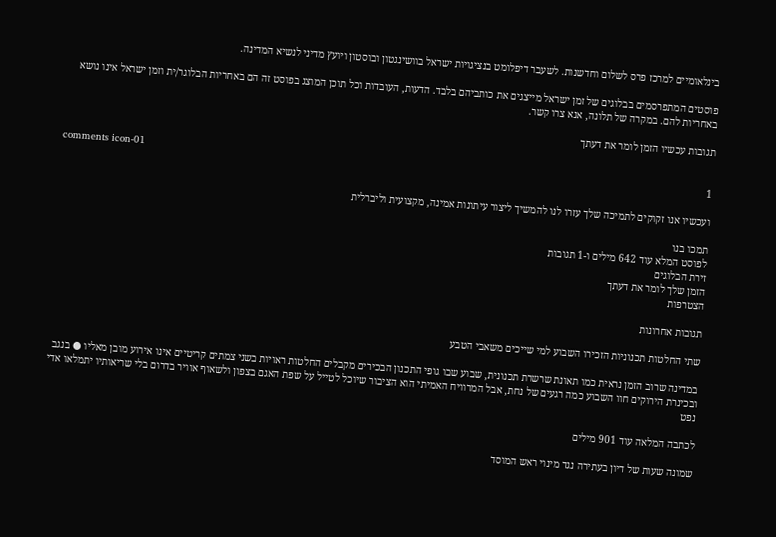בינלאומיים למרכז פרס לשלום וחדשנות. לשעבר דיפלומט בנציגויות ישראל בוושינגטון ובוסטון ויועץ מדיני לנשיא המדינה.

פוסטים המתפרסמים בבלוגים של זמן ישראל מייצגים את כותביהם בלבד. הדעות, העובדות וכל תוכן המוצג בפוסט זה הם באחריות הבלוגר/ית וזמן ישראל אינו נושא באחריות להם. במקרה של תלונה, אנא צרו קשר.

תגובות עכשיו הזמן לומר את דעתך

comments icon-01
1

ועכשיו אנו זקוקים לתמיכה שלך עזרו לנו להמשיך ליצור עיתונות אמינה, מקצועית וליברלית

תמכו בנו
לפוסט המלא עוד 642 מילים ו-1 תגובות
זירת הבלוגים
הזמן שלך לומר את דעתך
הצטרפות

תגובות אחרונות

שתי החלטות תכנוניות הזכירו השבוע למי שייכים משאבי הטבע

במדינה שרוב הזמן נראית כמו תאונת שרשרת תכנונית, שבוע שבו גופי התכנון הבכירים מקבלים החלטות ראויות בשני צמתים קריטיים אינו אירוע מובן מאליו ● בנגב ובכינרת הירוקים חוו השבוע כמה רגעים של נחת, אבל המרוויח האמיתי הוא הציבור שיוכל לטייל על שפת האגם בצפון ולשאוף אוויר בדרום בלי שריאותיו יתמלאו אדי נפט

לכתבה המלאה עוד 901 מילים

שמונה שעות של דיון בעתירה נגד מינוי ראש המוסד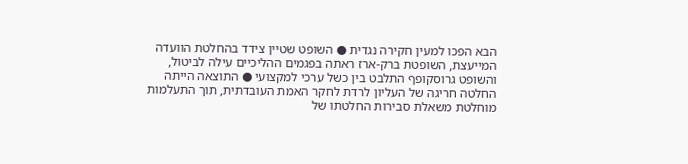הבא הפכו למעין חקירה נגדית ● השופט שטיין צידד בהחלטת הוועדה המייעצת, השופטת ברק-ארז ראתה בפגמים ההליכיים עילה לביטול, והשופט גרוסקופף התלבט בין כשל ערכי למקצועי ● התוצאה הייתה החלטה חריגה של העליון לרדת לחקר האמת העובדתית, תוך התעלמות מוחלטת משאלת סבירות החלטתו של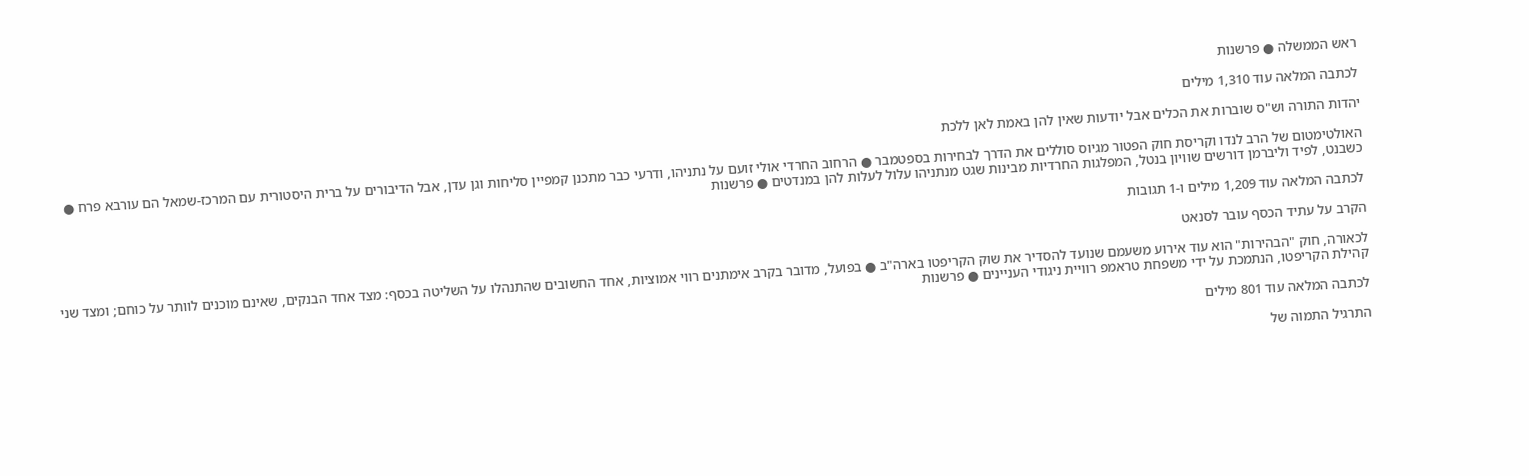ראש הממשלה ● פרשנות

לכתבה המלאה עוד 1,310 מילים

יהדות התורה וש"ס שוברות את הכלים אבל יודעות שאין להן באמת לאן ללכת

האולטימטום של הרב לנדו וקריסת חוק הפטור מגיוס סוללים את הדרך לבחירות בספטמבר ● הרחוב החרדי אולי זועם על נתניהו, ודרעי כבר מתכנן קמפיין סליחות וגן עדן, אבל הדיבורים על ברית היסטורית עם המרכז-שמאל הם עורבא פרח ● כשבנט, לפיד וליברמן דורשים שוויון בנטל, המפלגות החרדיות מבינות שגט מנתניהו עלול לעלות להן במנדטים ● פרשנות

לכתבה המלאה עוד 1,209 מילים ו-1 תגובות

הקרב על עתיד הכסף עובר לסנאט

לכאורה, חוק "הבהירות" הוא עוד אירוע משעמם שנועד להסדיר את שוק הקריפטו בארה"ב ● בפועל, מדובר בקרב אימתנים רווי אמוציות, אחד החשובים שהתנהלו על השליטה בכסף: מצד אחד הבנקים, שאינם מוכנים לוותר על כוחם; ומצד שני קהילת הקריפטו, הנתמכת על ידי משפחת טראמפ רוויית ניגודי העניינים ● פרשנות

לכתבה המלאה עוד 801 מילים

התרגיל התמוה של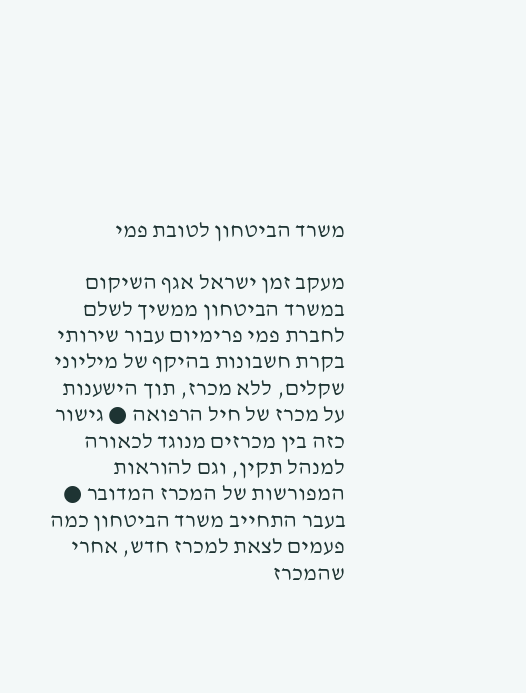משרד הביטחון לטובת פמי

מעקב זמן ישראל אגף השיקום במשרד הביטחון ממשיך לשלם לחברת פמי פרימיום עבור שירותי בקרת חשבונות בהיקף של מיליוני שקלים, ללא מכרז, תוך הישענות על מכרז של חיל הרפואה ● גישור כזה בין מכרזים מנוגד לכאורה למנהל תקין, וגם להוראות המפורשות של המכרז המדובר ● בעבר התחייב משרד הביטחון כמה פעמים לצאת למכרז חדש, אחרי שהמכרז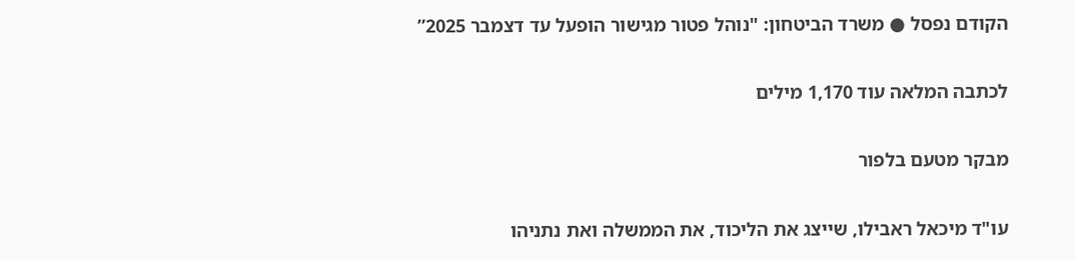הקודם נפסל ● משרד הביטחון: "נוהל פטור מגישור הופעל עד דצמבר 2025”

לכתבה המלאה עוד 1,170 מילים

מבקר מטעם בלפור

עו"ד מיכאל ראבילו, שייצג את הליכוד, את הממשלה ואת נתניהו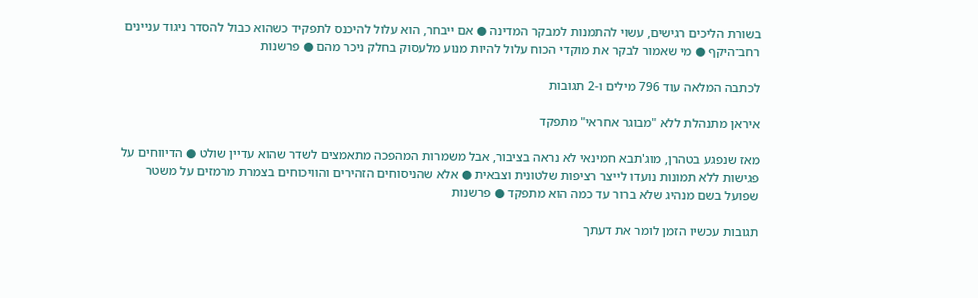בשורת הליכים רגישים, עשוי להתמנות למבקר המדינה ● אם ייבחר, הוא עלול להיכנס לתפקיד כשהוא כבול להסדר ניגוד עניינים רחב־היקף ● מי שאמור לבקר את מוקדי הכוח עלול להיות מנוע מלעסוק בחלק ניכר מהם ● פרשנות

לכתבה המלאה עוד 796 מילים ו-2 תגובות

איראן מתנהלת ללא "מבוגר אחראי" מתפקד

מאז שנפגע בטהרן, מוג'תבא חמינאי לא נראה בציבור, אבל משמרות המהפכה מתאמצים לשדר שהוא עדיין שולט ● הדיווחים על פגישות ללא תמונות נועדו לייצר רציפות שלטונית וצבאית ● אלא שהניסוחים הזהירים והוויכוחים בצמרת מרמזים על משטר שפועל בשם מנהיג שלא ברור עד כמה הוא מתפקד ● פרשנות

תגובות עכשיו הזמן לומר את דעתך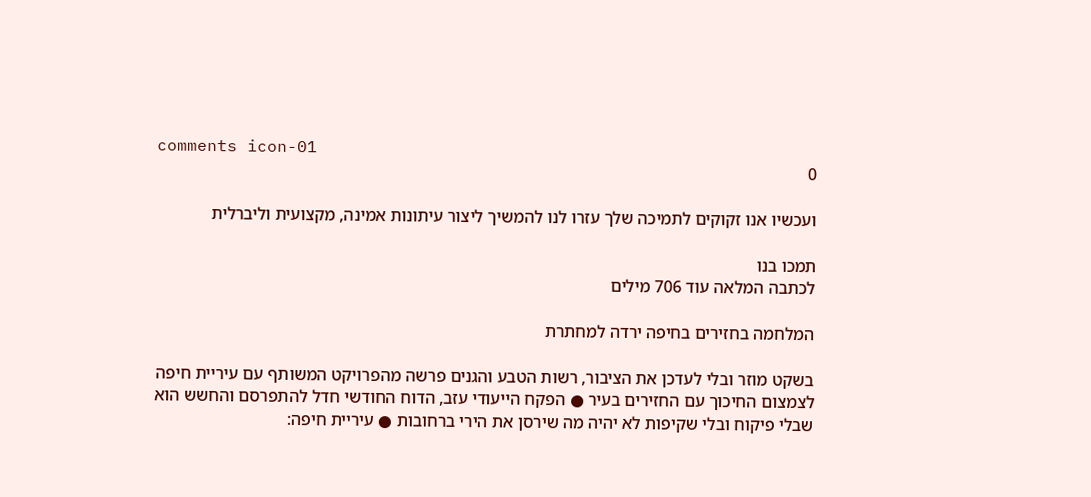comments icon-01
0

ועכשיו אנו זקוקים לתמיכה שלך עזרו לנו להמשיך ליצור עיתונות אמינה, מקצועית וליברלית

תמכו בנו
לכתבה המלאה עוד 706 מילים

המלחמה בחזירים בחיפה ירדה למחתרת

בשקט מוזר ובלי לעדכן את הציבור, רשות הטבע והגנים פרשה מהפרויקט המשותף עם עיריית חיפה לצמצום החיכוך עם החזירים בעיר ● הפקח הייעודי עזב, הדוח החודשי חדל להתפרסם והחשש הוא שבלי פיקוח ובלי שקיפות לא יהיה מה שירסן את הירי ברחובות ● עיריית חיפה: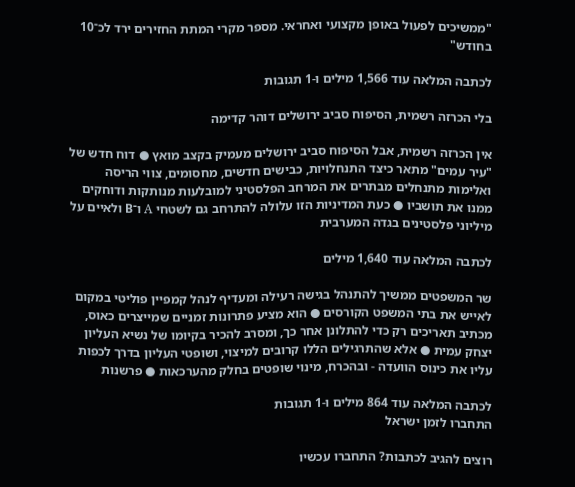"ממשיכים לפעול באופן מקצועי ואחראי. מספר מקרי המתת החזירים ירד לכ־10 בחודש"

לכתבה המלאה עוד 1,566 מילים ו-1 תגובות

בלי הכרזה רשמית, הסיפוח סביב ירושלים דוהר קדימה

אין הכרזה רשמית, אבל הסיפוח סביב ירושלים מעמיק בקצב מואץ ● דוח חדש של "עיר עמים" מתאר כיצד התנחלויות, כבישים חדשים, מחסומים, צווי הריסה ואלימות מתנחלים מבתרים את המרחב הפלסטיני למובלעות מנותקות ודוחקים ממנו את תושביו ● כעת המדיניות הזו עלולה להתרחב גם לשטחי A ו־B ולאיים על מיליוני פלסטינים בגדה המערבית

לכתבה המלאה עוד 1,640 מילים

שר המשפטים ממשיך להתנהל בגישה רעילה ומעדיף לנהל קמפיין פוליטי במקום לאייש את בתי המשפט הקורסים ● הוא מציע פתרונות זמניים שמייצרים כאוס, מכתיב תאריכים רק כדי להתלונן אחר כך, ומסרב להכיר בקיומו של נשיא העליון יצחק עמית ● אלא שהתרגילים הללו קרובים למיצוי, ושופטי העליון בדרך לכפות עליו את כינוס הוועדה - ובהכרח, מינוי שופטים בחלק מהערכאות ● פרשנות

לכתבה המלאה עוד 864 מילים ו-1 תגובות
התחברו לזמן ישראל

רוצים להגיב לכתבות? התחברו עכשיו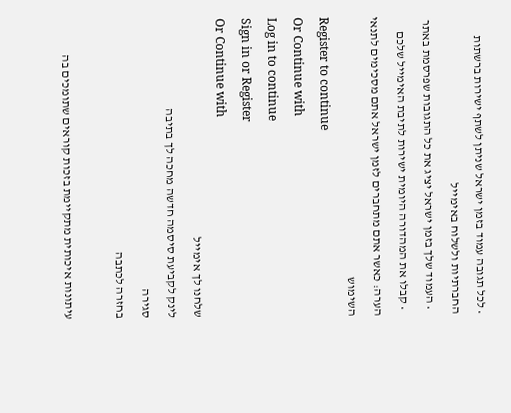• לכל תגובה עמוד בזמן ישראל שניתן לשתף ישירות ברשתות החברתיות ולשלוח באימייל
  • העמוד שלך בזמן ישראל יציג את כל התגובות שפרסמת באתר
  • קבלו את המהדורה היומית ישירות לתיבת האימייל שלכם
הערה: כאשר אתם מתחברים לזמן ישראל אתם מסכימים לתנאי השימוש
Register to continue
Or Continue with
Log in to continue
Sign in or Register
Or Continue with
שלחנו לך אימייל
לינק לקביעת סיסמה חדשה מחכה לך בתיבה
סגירה
בחזרה לכתבה

עיתונות איכותית מתקיימת בזכות קוראים שתומכים בה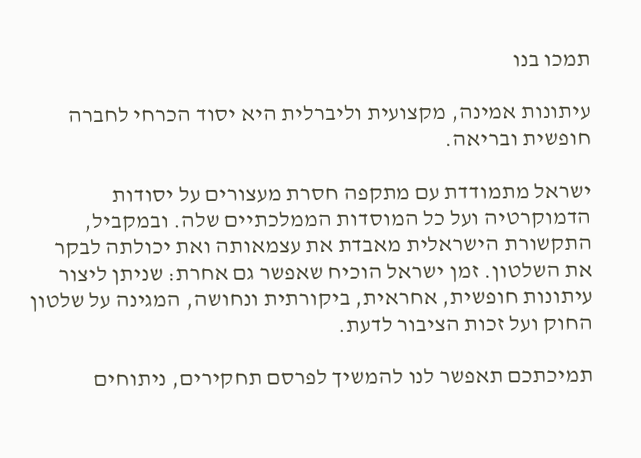תמכו בנו

עיתונות אמינה, מקצועית וליברלית היא יסוד הכרחי לחברה חופשית ובריאה.

ישראל מתמודדת עם מתקפה חסרת מעצורים על יסודות הדמוקרטיה ועל כל המוסדות הממלכתיים שלה. ובמקביל, התקשורת הישראלית מאבדת את עצמאותה ואת יכולתה לבקר את השלטון. זמן ישראל הוכיח שאפשר גם אחרת: שניתן ליצור עיתונות חופשית, אחראית, ביקורתית ונחושה, המגינה על שלטון החוק ועל זכות הציבור לדעת.

תמיכתכם תאפשר לנו להמשיך לפרסם תחקירים, ניתוחים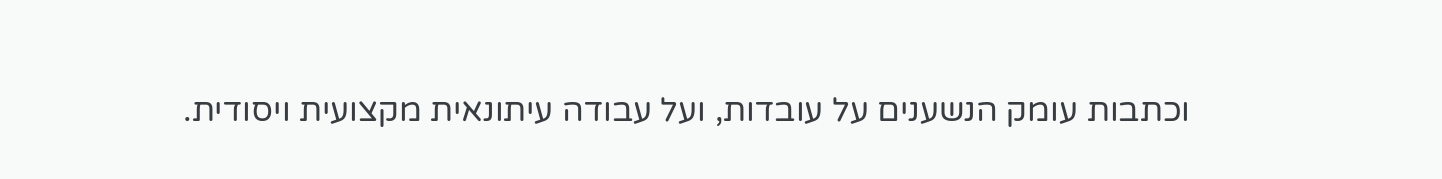וכתבות עומק הנשענים על עובדות, ועל עבודה עיתונאית מקצועית ויסודית.